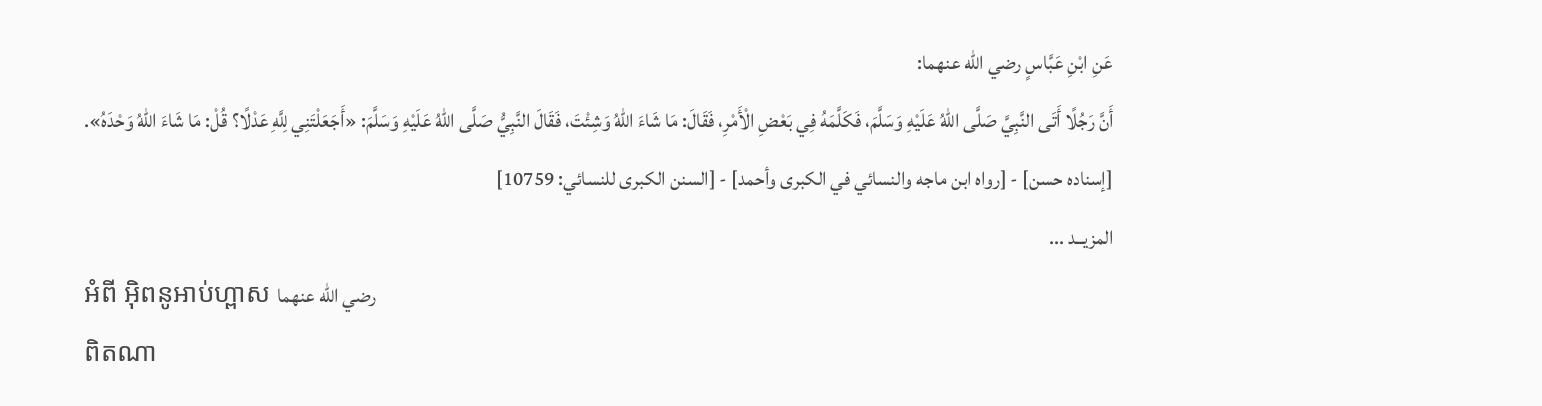عَنِ ابْنِ عَبَّاسٍ رضي الله عنهما:
أَنَّ رَجُلًا أَتَى النَّبِيَّ صَلَّى اللهُ عَلَيْهِ وَسَلَّمَ، فَكَلَّمَهُ فِي بَعْضِ الْأَمْرِ، فَقَالَ: مَا شَاءَ اللهُ وَشِئْتَ، فَقَالَ النَّبِيُّ صَلَّى اللهُ عَلَيْهِ وَسَلَّمَ: «أَجَعَلْتَنِي لِلَّهِ عَدْلًا؟ قُلْ: مَا شَاءَ اللهُ وَحْدَهُ».
[إسناده حسن] - [رواه ابن ماجه والنسائي في الكبرى وأحمد] - [السنن الكبرى للنسائي: 10759]
المزيــد ...
អំពី អ៊ិពនូអាប់ហ្ពាស رضي الله عنهما
ពិតណា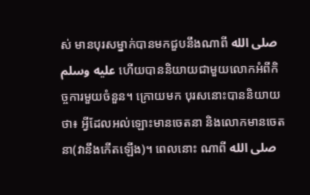ស់ មានបុរសម្នាក់បានមកជួបនឹងណាពី صلى الله عليه وسلم ហើយបាននិយាយជាមួយលោកអំពីកិច្ចការមួយចំនួន។ ក្រោយមក បុរសនោះបាននិយាយថា៖ អ្វីដែលអល់ឡោះមានចេតនា និងលោកមានចេតនា(វានឹងកើតឡើង)។ ពេលនោះ ណាពី صلى الله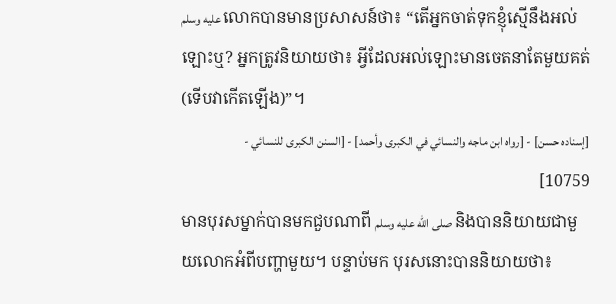عليه وسلم លោកបានមានប្រសាសន៍ថា៖ “តើអ្នកចាត់ទុកខ្ញុំស្មើនឹងអល់ឡោះឬ? អ្នកត្រូវនិយាយថា៖ អ្វីដែលអល់ឡោះមានចេតនាតែមួយគត់(ទើបវាកើតឡើង)”។
[إسناده حسن] - [رواه ابن ماجه والنسائي في الكبرى وأحمد] - [السنن الكبرى للنسائي - 10759]
មានបុរសម្នាក់បានមកជួបណាពី صلى الله عليه وسلم និងបាននិយាយជាមួយលោកអំពីបញ្ហាមួយ។ បន្ទាប់មក បុរសនោះបាននិយាយថា៖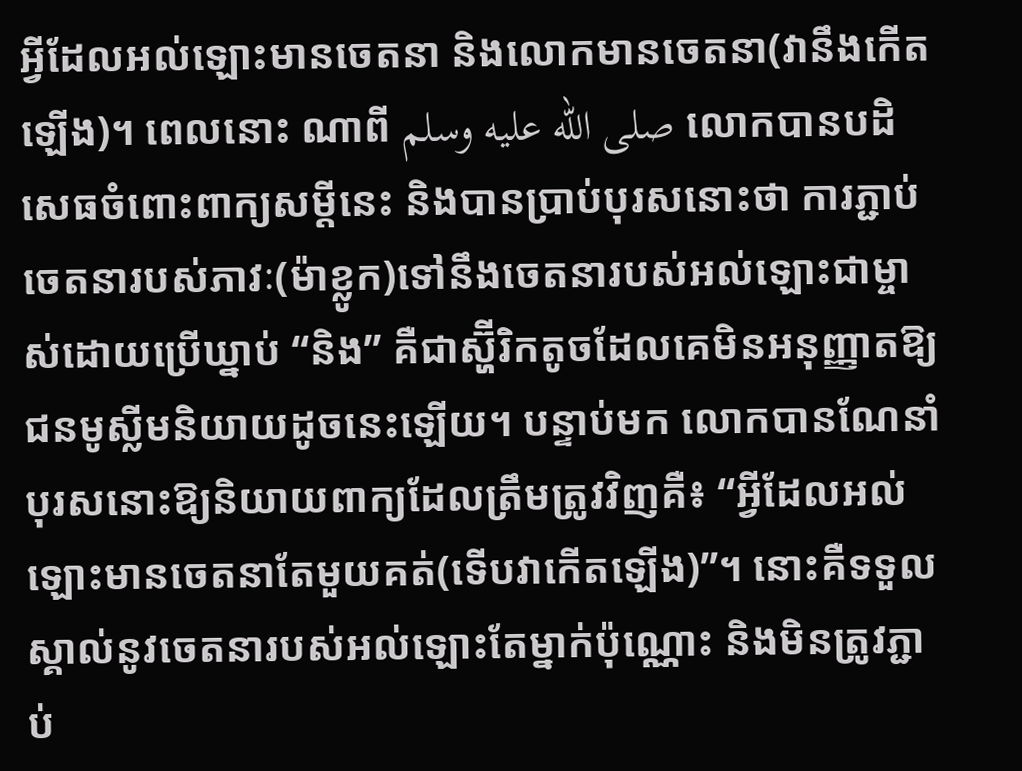អ្វីដែលអល់ឡោះមានចេតនា និងលោកមានចេតនា(វានឹងកើតឡើង)។ ពេលនោះ ណាពី صلى الله عليه وسلم លោកបានបដិសេធចំពោះពាក្យសម្ដីនេះ និងបានប្រាប់បុរសនោះថា ការភ្ជាប់ចេតនារបស់ភាវៈ(ម៉ាខ្លូក)ទៅនឹងចេតនារបស់អល់ឡោះជាម្ចាស់ដោយប្រើឃ្នាប់ “និង” គឺជាស្ហ៊ីរិកតូចដែលគេមិនអនុញ្ញាតឱ្យជនមូស្លីមនិយាយដូចនេះឡើយ។ បន្ទាប់មក លោកបានណែនាំបុរសនោះឱ្យនិយាយពាក្យដែលត្រឹមត្រូវវិញគឺ៖ “អ្វីដែលអល់ឡោះមានចេតនាតែមួយគត់(ទើបវាកើតឡើង)”។ នោះគឺទទួលស្គាល់នូវចេតនារបស់អល់ឡោះតែម្នាក់ប៉ុណ្ណោះ និងមិនត្រូវភ្ជាប់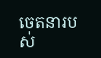ចេតនារបស់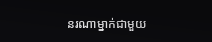នរណាម្នាក់ជាមួយ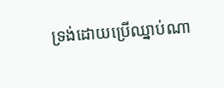ទ្រង់ដោយប្រើឈ្នាប់ណា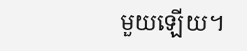មួយឡើយ។